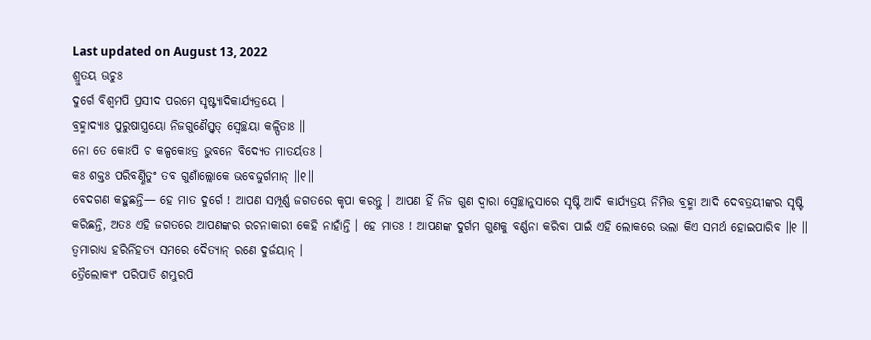Last updated on August 13, 2022
ଶ୍ରୁତୟ ଊଚୁଃ
ଦୁର୍ଗେ ବିଶ୍ୱମପି ପ୍ରସୀଦ ପରମେ ସୃଷ୍ଟ୍ୟାଦିକାର୍ଯ୍ୟତ୍ରୟେ ।
ବ୍ରହ୍ମାଦ୍ୟାଃ ପୁରୁଷାସ୍ତ୍ରୟୋ ନିଜଗୁଣୈସ୍ତ୍ୱତ୍ ସ୍ୱେଚ୍ଛୟା କଳ୍ପିତାଃ ॥
ନୋ ତେ କୋଽପି ଚ କଳ୍ପକୋଽତ୍ର ଭୁବନେ ବିଦ୍ୟେତ ମାତର୍ୟତଃ ।
କଃ ଶକ୍ତଃ ପରିବର୍ଣ୍ଣିତୁଂ ତବ ଗୁଣାଁଲ୍ଲୋକେ ଭବେଦ୍ଦୁର୍ଗମାନ୍ ॥୧॥
ବେଦଗଣ କହୁଛନ୍ତି— ହେ ମାତ ଦୁର୍ଗେ ! ଆପଣ ସମ୍ପୂର୍ଣ୍ଣ ଜଗତରେ କୃପା କରନ୍ତୁ । ଆପଣ ହିଁ ନିଜ ଗୁଣ ଦ୍ୱାରା ସ୍ୱେଚ୍ଛାନୁସାରେ ସୃଷ୍ଟି ଆଦି କାର୍ଯ୍ୟତ୍ରୟ ନିମିତ୍ତ ବ୍ରହ୍ମା ଆଦି ଦେବତ୍ରୟୀଙ୍କର ସୃଷ୍ଟି କରିଛନ୍ତି, ଅତଃ ଏହି ଜଗତରେ ଆପଣଙ୍କର ରଚନାକାରୀ କେହି ନାହାଁନ୍ତି । ହେ ମାତଃ ! ଆପଣଙ୍କ ଦୁର୍ଗମ ଗୁଣକୁ ବର୍ଣ୍ଣନା କରିବା ପାଇଁ ଏହି ଲୋକରେ ଭଲା କିଏ ସମର୍ଥ ହୋଇପାରିବ ॥୧ ॥
ତ୍ୱମାରାଧ୍ୟ ହରିର୍ନିହତ୍ୟ ସମରେ ଦୈତ୍ୟାନ୍ ରଣେ ଦୁର୍ଜୟାନ୍ ।
ତ୍ରୈଲୋକ୍ୟଂ ପରିପାତି ଶମ୍ଭୁରପି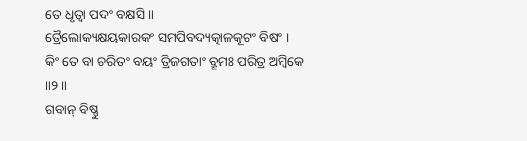ତେ ଧୃତ୍ୱା ପଦଂ ବକ୍ଷସି ॥
ତ୍ରୈଲୋକ୍ୟକ୍ଷୟକାରକଂ ସମପିବଦ୍ୟତ୍କାଳକୂଟଂ ବିଷଂ ।
କିଂ ତେ ବା ଚରିତଂ ବୟଂ ତ୍ରିଜଗତାଂ ବ୍ରୂମଃ ପରିତ୍ର ଅମ୍ବିକେ ॥୨॥
ଗବାନ୍ ବିଷ୍ଣୁ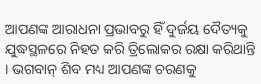ଆପଣଙ୍କ ଆରାଧନା ପ୍ରଭାବରୁ ହିଁ ଦୁର୍ଜୟ ଦୈତ୍ୟକୁ ଯୁଦ୍ଧସ୍ଥଳରେ ନିହତ କରି ତ୍ରିଲୋକର ରକ୍ଷା କରିଥାନ୍ତି । ଭଗବାନ୍ ଶିବ ମଧ୍ୟ ଆପଣଙ୍କ ଚରଣକୁ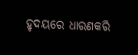ହୃଦୟରେ ଧାରଣକରି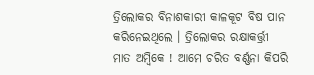ତ୍ରିଲୋକର ବିନାଶକାରୀ କାଳକୂଟ ବିଷ ପାନ କରିନେଇଥିଲେ । ତ୍ରିଲୋକର ରକ୍ଷାକର୍ତ୍ତ୍ରୀ ମାତ ଅମ୍ବିକେ ! ଆମେ ଚରିତ ବର୍ଣ୍ଣନା କିପରି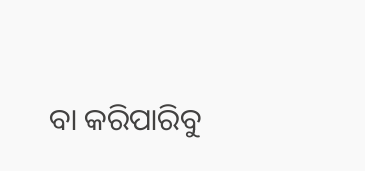ବା କରିପାରିବୁ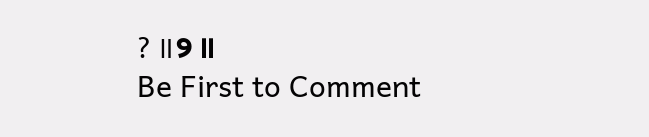? ॥୨ ॥
Be First to Comment